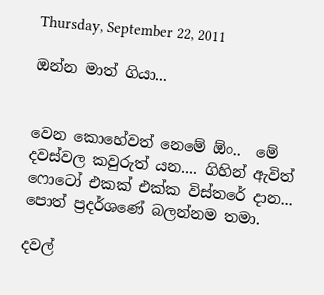Thursday, September 22, 2011

ඔන්න මාත් ගියා...


වෙන කොහේවත් නෙමේ ඕං..  මේ දවස්වල කවුරුත් යන.... ගිහින් ඇවිත් ෆොටෝ එකක් එක්ක විස්තරේ දාන... පොත් ප්‍රදර්ශණේ බලන්නම තමා.

දවල්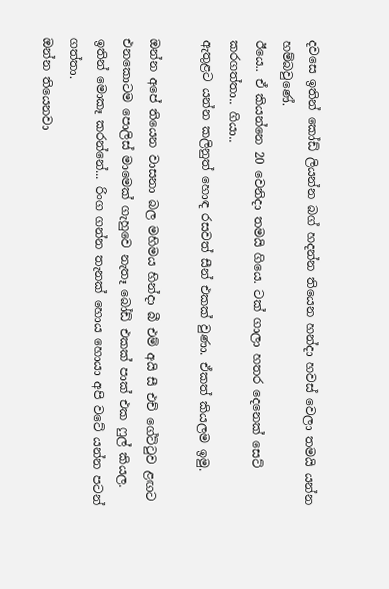දවසෙ ඉතින් කෝඩ් ලියන්න බග් හදන්න තියෙන හන්දා හවස් වෙලා තමයි යන්න හම්බවුණේ.
ඊයෙ.. ඒ කියන්නෙ 20 වෙනිදා තමයි ගියෙ. ටක් ගාලා හතර දෙනෙක් සෙට් කරගත්තා.. ගියා..
ඇතුළට යන්න කලිනුත් හොඳ රසවත් සීන් එකක් වුණා. ඒකත් කියලම ඉමු.

ඔන්න අපේ තියෙන වාසනා බල මහිමය හින්දා බී එම් අයි සී එච් ගේට්ටුව ළඟට එනකොටම පොලිස් මාමෙක් ගැහුවෙ නැතෑ බෝඩ් එකක් පාක් එක ෆුල් කියල.
ඉතින් මොකෑ කරන්නේ... රිංග ගන්න තැනක් හොය හොයා අපි වටේ යන්න පටන් ගත්තා.
ඔන්න තියෙනවා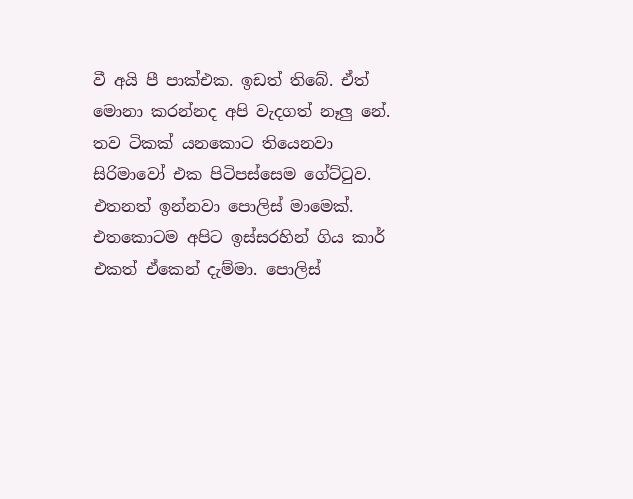වී අයි පී පාක්එක. ඉඩත් තිබේ. ඒත් මොනා කරන්නද අපි වැදගත් නෑලු නේ.
තව ටිකක් යනකොට තියෙනවා සිරිමාවෝ එක පිටිපස්සෙම ගේට්ටුව.
එතනත් ඉන්නවා පොලිස් මාමෙක්.
එතකොටම අපිට ඉස්සරහින් ගිය කාර් එකත් ඒකෙන් දැම්මා. පොලිස්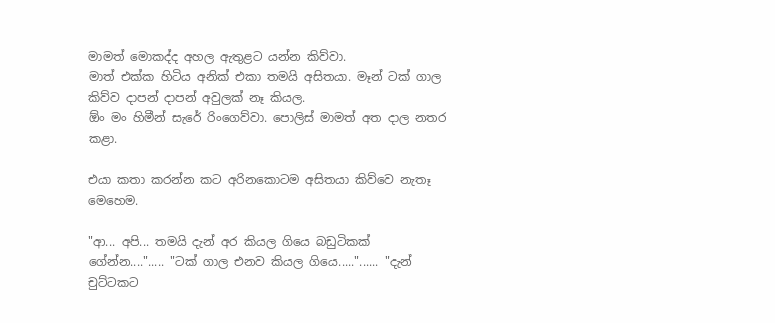මාමත් මොකද්ද අහල ඇතුළට යන්න කිව්වා.
මාත් එක්ක හිටිය අනික් එකා තමයි අසිතයා. මෑන් ටක් ගාල කිව්ව දාපන් දාපන් අවුලක් නෑ කියල.
ඕං මං හිමීන් සැරේ රිංගෙව්වා. පොලිස් මාමත් අත දාල නතර කළා.

එයා කතා කරන්න කට අරිනකොටම අසිතයා කිව්වෙ නැතෑ මෙහෙම.

"ආ... අපි... තමයි දැන් අර කියල ගියෙ බඩුටිකක් ගේන්න...."..... "ටක් ගාල එනව කියල ගියෙ....."...... "දැන් චුට්ටකට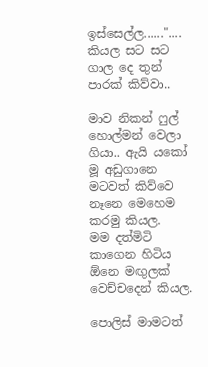ඉස්සෙල්ල......".... කියල සට සට ගාල දෙ තුන් පාරක් කිව්වා..

මාව නිකන් ෆුල් හොල්මන් වෙලා ගියා.. ඇයි යකෝ මූ අඩුගානෙ මටවත් කිව්වෙ නෑනෙ මෙහෙම කරමු කියල.
මම දත්මිටි කාගෙන හිටිය ඕනෙ මඟුලක් වෙච්චදෙන් කියල.

පොලිස් මාමටත්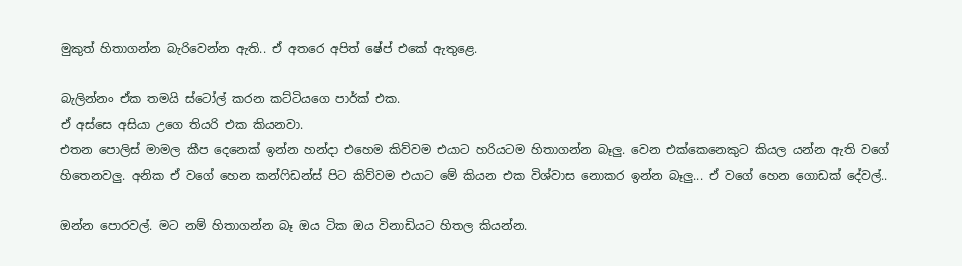මුකුත් හිතාගන්න බැරිවෙන්න ඇති.. ඒ අතරෙ අපිත් ෂේප් එකේ ඇතුළෙ.

බැලින්නං ඒක තමයි ස්ටෝල් කරන කට්ටියගෙ පාර්ක් එක.
ඒ අස්සෙ අසියා උගෙ තියරි එක කියනවා.
එතන පොලිස් මාමල කීප දෙනෙක් ඉන්න හන්දා එහෙම කිව්වම එයාට හරියටම හිතාගන්න බෑලු. වෙන එක්කෙනෙකුට කියල යන්න ඇති වගේ හිතෙනවලු. අනික ඒ වගේ හෙන කන්ෆිඩන්ස් පිට කිව්වම එයාට මේ කියන එක විශ්වාස නොකර ඉන්න බෑලු... ඒ වගේ හෙන ගොඩක් දේවල්..

ඔන්න පොරවල්. මට නම් හිතාගන්න බෑ ඔය ටික ඔය විනාඩියට හිතල කියන්න.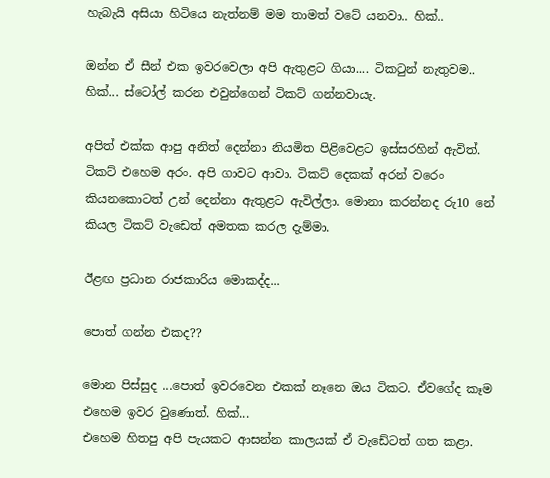හැබැයි අසියා හිටියෙ නැත්නම් මම තාමත් වටේ යනවා.. හික්..

ඔන්න ඒ සීන් එක ඉවරවෙලා අපි ඇතුළට ගියා.... ටිකටුන් නැතුවම.. හික්... ස්ටෝල් කරන එවුන්ගෙන් ටිකට් ගන්නවායැ.

අපිත් එක්ක ආපු අනිත් දෙන්නා නියමිත පිළිවෙළට ඉස්සරහින් ඇවිත්. ටිකට් එහෙම අරං. අපි ගාවට ආවා. ටිකට් දෙකක් අරන් වරෙං කියනකොටත් උන් දෙන්නා ඇතුළට ඇවිල්ලා. මොනා කරන්නද රු10 නේ කියල ටිකට් වැඩෙත් අමතක කරල දැම්මා.

ඊළඟ ප්‍රධාන රාජකාරිය මොකද්ද...

පොත් ගන්න එකද??

මොන පිස්සුද ...පොත් ඉවරවෙන එකක් නෑනෙ ඔය ටිකට. ඒවගේද කෑම එහෙම ඉවර වුණොත්. හික්...
එහෙම හිතපු අපි පැයකට ආසන්න කාලයක් ඒ වැඩේටත් ගත කළා.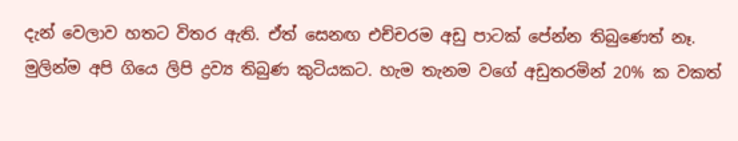දැන් වෙලාව හතට විතර ඇති. ඒත් සෙනඟ එච්චරම අඩු පාටක් පේන්න තිබුණෙත් නෑ. මුලින්ම අපි ගියෙ ලිපි ද්‍රව්‍ය තිබුණ කුටියකට. හැම තැනම වගේ අඩුතරමින් 20% ක වකත්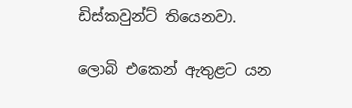ඩිස්කවුන්ට් තියෙනවා.

ලොබි එකෙන් ඇතුළට යන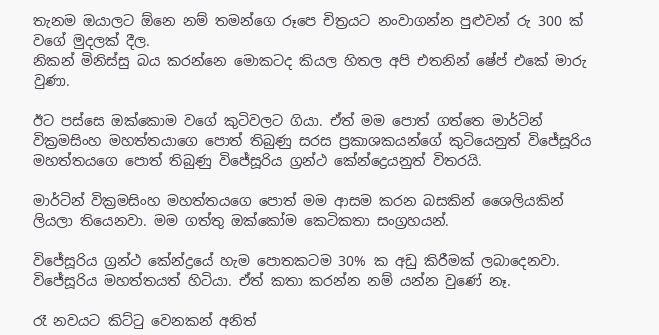තැනම ඔයාලට ඕනෙ නම් තමන්ගෙ රූපෙ චිත්‍රයට නංවාගන්න පුළුවන් රු 300 ක් වගේ මුදලක් දීල.
නිකන් මිනිස්සු බය කරන්නෙ මොකටද කියල හිතල අපි එතනින් ෂේප් එකේ මාරු වුණා.

ඊට පස්සෙ ඔක්කොම වගේ කුටිවලට ගියා. ඒත් මම පොත් ගත්තෙ මාර්ටින් වික්‍රමසිංහ මහත්තයාගෙ පොත් තිබුණු සරස ප්‍රකාශකයන්ගේ කුටියෙනුත් විජේසූරිය මහත්තයගෙ පොත් තිබුණු විජේසූරිය ග්‍රන්ථ කේන්ද්‍රෙයනුත් විතරයි.

මාර්ටින් වික්‍රමසිංහ මහත්තයගෙ පොත් මම ආසම කරන බසකින් ශෛලියකින් ලියලා තියෙනවා. මම ගත්තු ඔක්කෝම කෙටිකතා සංග්‍රහයන්.

විජේසූරිය ග්‍රන්ථ කේන්ද්‍රයේ හැම පොතකටම 30% ක අඩු කිරීමක් ලබාදෙනවා. විජේසූරිය මහත්තයත් හිටියා. ඒත් කතා කරන්න නම් යන්න වුණේ නෑ.

රෑ නවයට කිට්ටු වෙනකන් අනිත්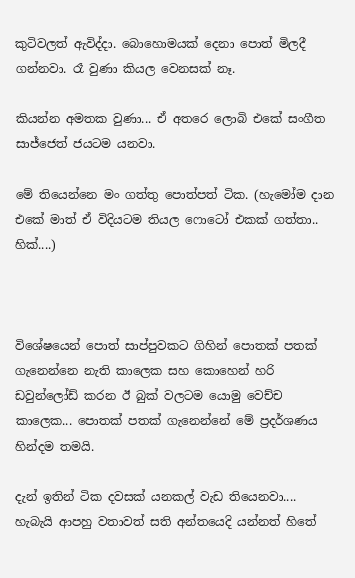කුටිවලත් ඇවිද්දා. බොහොමයක් දෙනා පොත් මිලදී ගන්නවා. රෑ වුණා කියල වෙනසක් නෑ.

කියන්න අමතක වුණා... ඒ අතරෙ ලොබි එකේ සංගීත සාජ්ජෙත් ජයටම යනවා.

මේ තියෙන්නෙ මං ගත්තු පොත්පත් ටික. (හැමෝම දාන එකේ මාත් ඒ විදියටම තියල ෆොටෝ එකක් ගත්තා.. හික්....)



විශේෂයෙන් පොත් සාප්පුවකට ගිහින් පොතක් පතක් ගැනෙන්නෙ නැති කාලෙක සහ කොහෙන් හරි ඩවුන්ලෝඩ් කරන ඊ බුක් වලටම යොමු වෙච්ච කාලෙක... පොතක් පතක් ගැනෙන්නේ මේ ප්‍රදර්ශණය හින්දම තමයි.

දැන් ඉතින් ටික දවසක් යනකල් වැඩ තියෙනවා....  හැබැයි ආපහු වතාවත් සති අන්තයෙදි යන්නත් හිතේ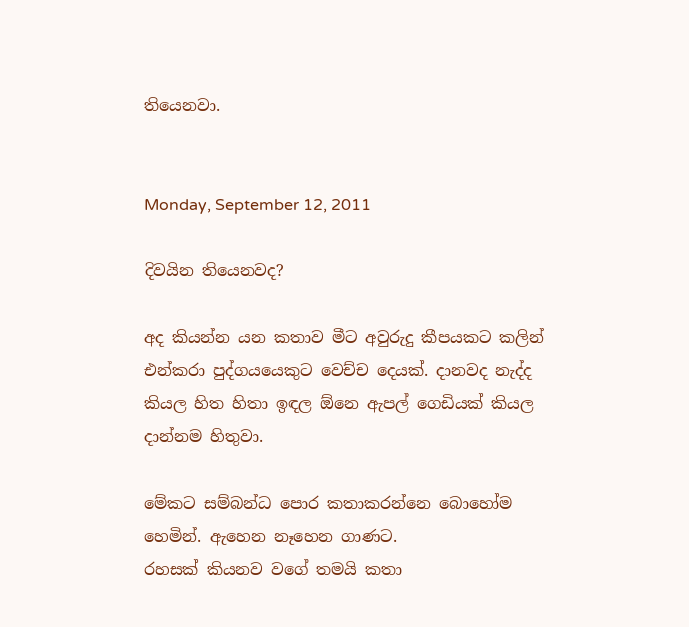තියෙනවා.


Monday, September 12, 2011

දිවයින තියෙනවද?

අද කියන්න යන කතාව මීට අවුරුදු කීපයකට කලින් එන්කරා පුද්ගයයෙකුට වෙච්ච දෙයක්. දානවද නැද්ද කියල හිත හිතා ඉඳල ඕනෙ ඇපල් ගෙඩියක් කියල දාන්නම හිතුවා.

මේකට සම්බන්ධ පොර කතාකරන්නෙ බොහෝම හෙමින්. ඇහෙන නෑහෙන ගාණට.
රහසක් කියනව වගේ තමයි කතා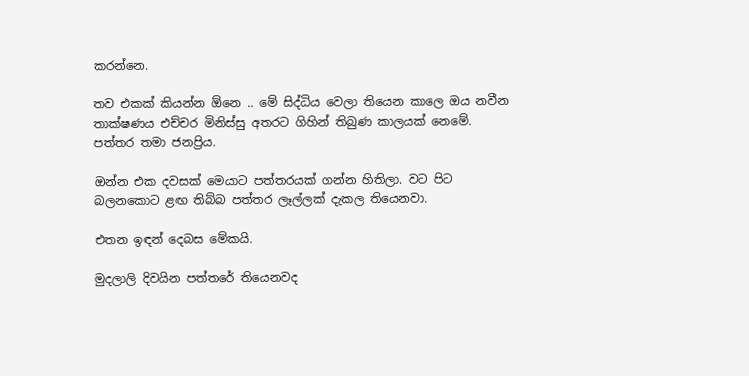කරන්නෙ.

තව එකක් කියන්න ඕනෙ .. මේ සිද්ධිය වෙලා තියෙන කාලෙ ඔය නවීන තාක්ෂණය එච්චර මිනිස්සු අතරට ගිහින් තිබුණ කාලයක් නෙමේ. පත්තර තමා ජනප්‍රිය.

ඔන්න එක දවසක් මෙයාට පත්තරයක් ගන්න හිතිලා. වට පිට බලනකොට ළඟ තිබ්බ පත්තර ලෑල්ලක් දැකල තියෙනවා.

එතන ඉඳන් දෙබස මේකයි.

මුදලාලි දිවයින පත්තරේ තියෙනවද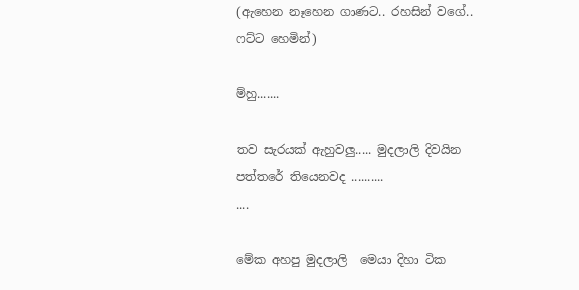(ඇහෙන නෑහෙන ගාණට.. රහසින් වගේ.. ෆට්ට හෙමින්)

ම්හු.......

තව සැරයක් ඇහුවලු..... මුදලාලි දිවයින පත්තරේ තියෙනවද ..........
....

මේක අහපු මුදලාලි  මෙයා දිහා ටික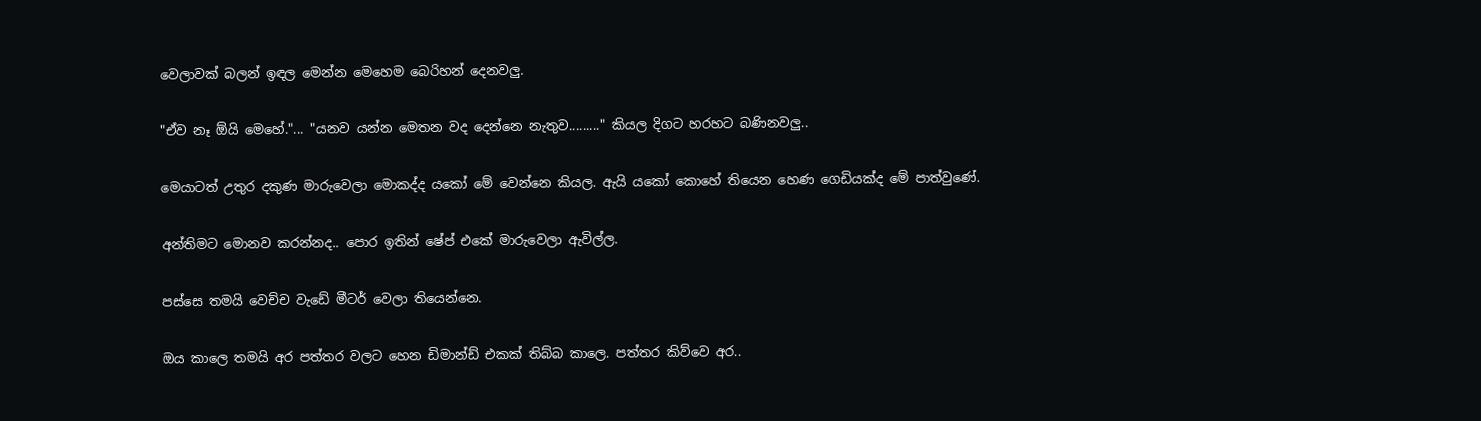වෙලාවක් බලන් ඉඳල මෙන්න මෙහෙම බෙරිහන් දෙනවලු.

"ඒව නෑ ඕයි මෙහේ."... "යනව යන්න මෙතන වද දෙන්නෙ නැතුව........." කියල දිගට හරහට බණිනවලු..

මෙයාටත් උතුර දකුණ මාරුවෙලා මොකද්ද යකෝ මේ වෙන්නෙ කියල. ඇයි යකෝ කොහේ තියෙන හෙණ ගෙඩියක්ද මේ පාත්වුණේ.

අන්තිමට මොනව කරන්නද.. පොර ඉතින් ෂේප් එකේ මාරුවෙලා ඇවිල්ල.

පස්සෙ තමයි වෙච්ච වැඩේ මීටර් වෙලා තියෙන්නෙ.

ඔය කාලෙ තමයි අර පත්තර වලට හෙන ඩිමාන්ඩ් එකක් තිබ්බ කාලෙ. පත්තර කිව්වෙ අර..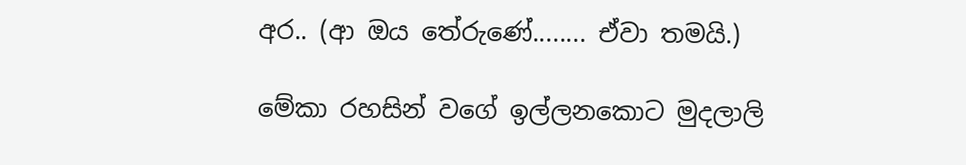අර.. (ආ ඔය තේරුණේ........ ඒවා තමයි.)

මේකා රහසින් වගේ ඉල්ලනකොට මුදලාලි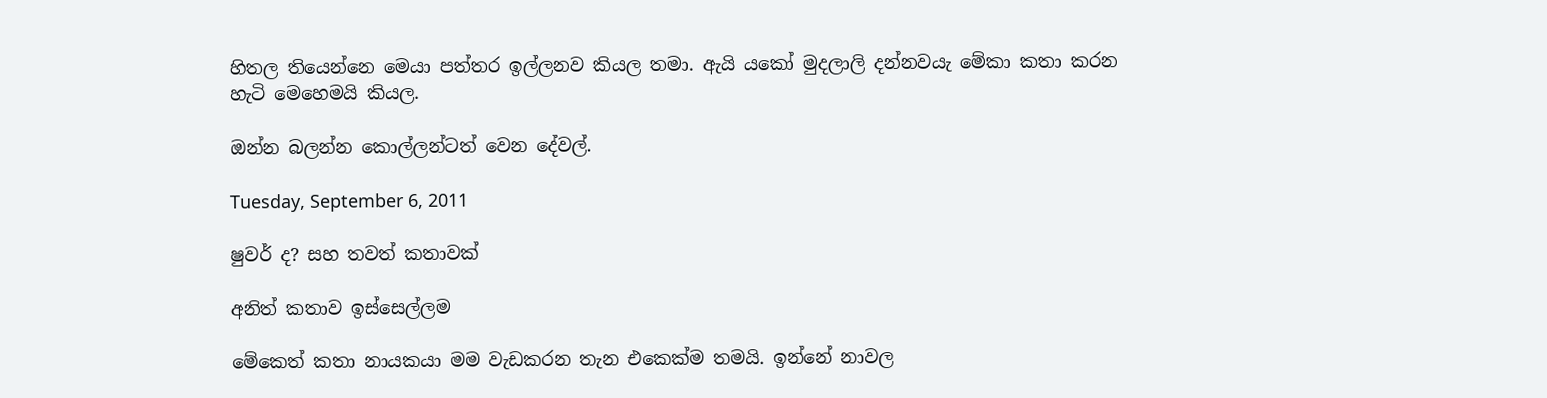හිතල තියෙන්නෙ මෙයා පත්තර ඉල්ලනව කියල තමා. ඇයි යකෝ මුදලාලි දන්නවයැ මේකා කතා කරන හැටි මෙහෙමයි කියල.

ඔන්න බලන්න කොල්ලන්ටත් වෙන දේවල්.

Tuesday, September 6, 2011

ෂුවර් ද? සහ තවත් කතාවක්

අනිත් කතාව ඉස්සෙල්ලම

මේකෙත් කතා නායකයා මම වැඩකරන තැන එකෙක්ම තමයි. ඉන්නේ නාවල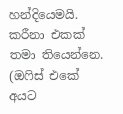හන්දියෙමයි. කරීනා එකක් තමා තියෙන්නෙ. (ඔෆිස් එකේ අයට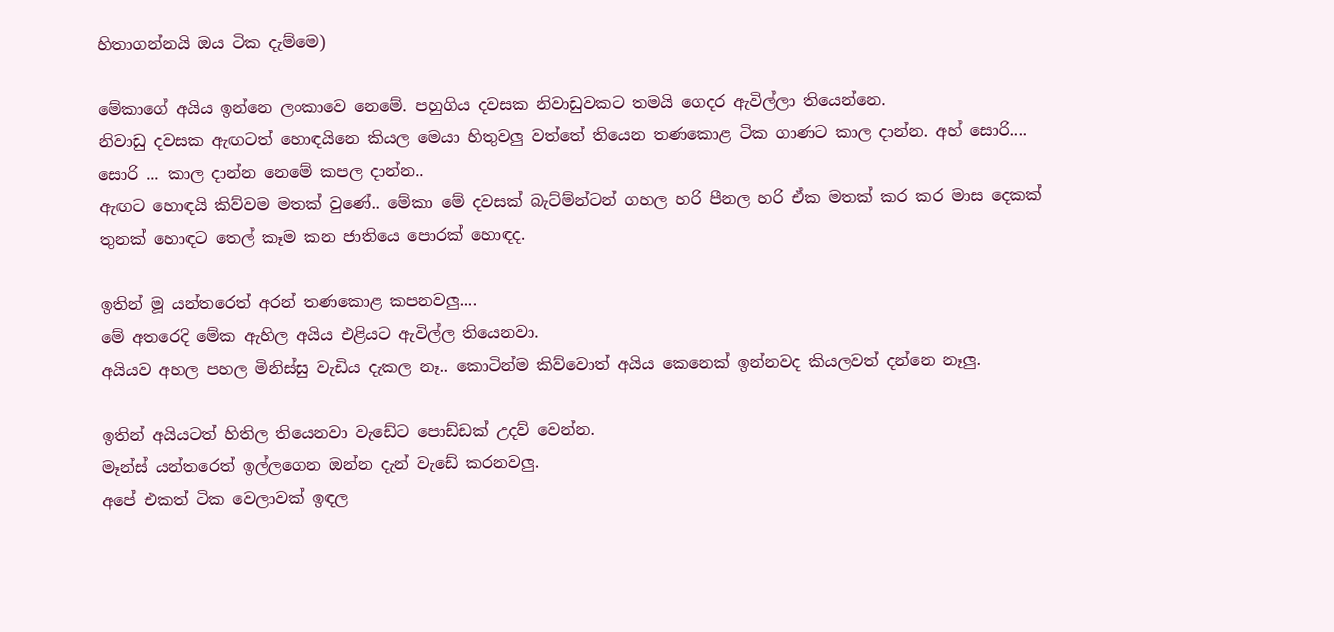හිතාගන්නයි ඔය ටික දැම්මෙ)

මේකාගේ අයිය ඉන්නෙ ලංකාවෙ නෙමේ. පහුගිය දවසක නිවාඩුවක‍ට තමයි ගෙදර ඇවිල්ලා තියෙන්නෙ.
නිවාඩු දවසක ඇඟටත් හොඳයිනෙ කියල මෙයා හිතුවලු වත්තේ තියෙන තණකොළ ටික ගාණට කාල දාන්න. අහ් සොරි.... සොරි ... කාල දාන්න නෙමේ කපල දාන්න..
ඇඟට හොඳයි කිව්වම මතක් වුණේ.. මේකා මේ දවසක් බැට්ම්න්ටන් ගහල හරි පීනල හරි ඒක මතක් කර කර මාස දෙකක් තුනක් හොඳට තෙල් කෑම කන ජාතියෙ පොරක් හොඳද.

ඉතින් මූ යන්තරෙත් අරන් තණකොළ කපනවලු....
මේ අතරෙදි මේක ඇහිල අයිය එළියට ඇවිල්ල තියෙනවා.
අයියව අහල පහල මිනිස්සු වැඩිය දැකල නෑ.. කොටින්ම කිව්වොත් අයිය කෙනෙක් ඉන්නවද කියලවත් දන්නෙ නෑලු.

ඉතින් අයියටත් හිතිල තියෙනවා වැඩේට පොඩ්ඩක් උදව් වෙන්න.
මෑන්ස් යන්තරෙත් ඉල්ලගෙන ඔන්න දැන් වැඩේ කරනවලු.
අපේ එකත් ටික වෙලාවක් ඉඳල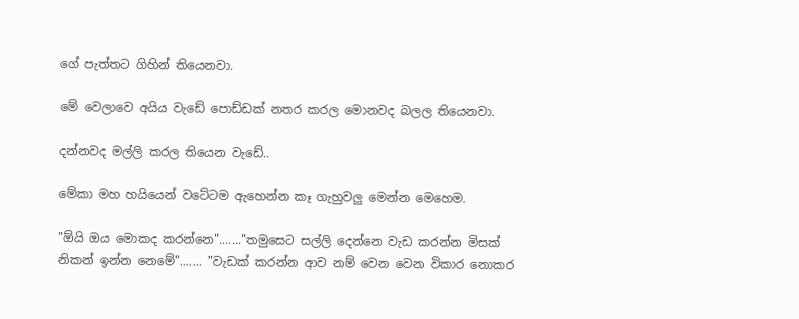ගේ පැත්තට ගිහින් තියෙනවා.

මේ වෙලාවෙ අයිය වැඩේ පොඩ්ඩක් නතර කරල මොනවද බලල තියෙනවා.

දන්නවද මල්ලි කරල තියෙන වැඩේ..

මේකා මහ හයියෙන් වටේටම ඇහෙන්න කෑ ගැහුවලු මෙන්න මෙහෙම.

"ඕයි ඔය මොකද කරන්නෙ"......."තමුසෙට සල්ලි දෙන්නෙ වැඩ කරන්න මිසක් නිකන් ඉන්න නෙමේ"....... "වැඩක් කරන්න ආව නම් වෙන වෙන විකාර නොකර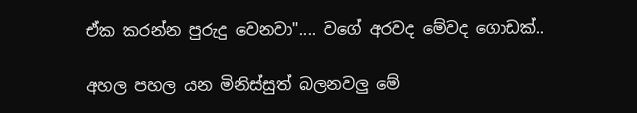ඒක කරන්න පුරුදු වෙනවා".... වගේ අරවද මේවද ගොඩක්..

අහල පහල යන මිනිස්සුත් බලනවලු මේ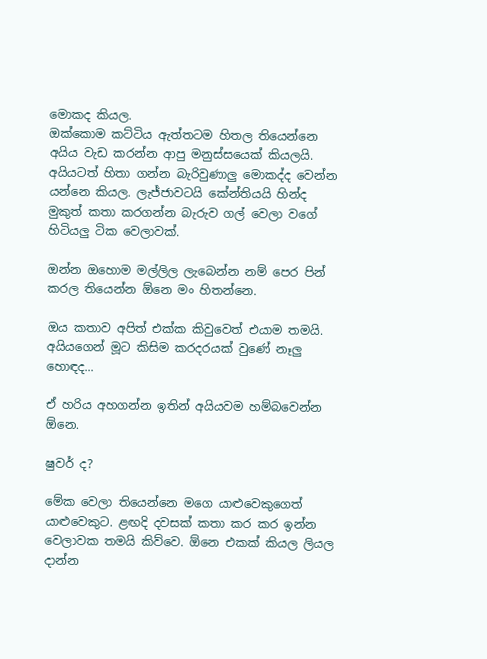මොකද කියල.
ඔක්කොම කට්ටිය ඇත්තටම හිතල තියෙන්නෙ අයිය වැඩ කරන්න ආපු මනුස්සයෙක් කියලයි.
අයියටත් හිතා ගන්න බැරිවුණාලු මොකද්ද වෙන්න යන්නෙ කියල. ලැජ්ජාවටයි කේන්තියයි හින්ද මුකුත් කතා කරගන්න බැරුව ගල් වෙලා වගේ හිටියලු ටික වෙලාවක්.

ඔන්න ඔහොම මල්ලිල ලැබෙන්න නම් පෙර පින් කරල තියෙන්න ඕනෙ මං හිතන්නෙ.

ඔය කතාව අපිත් එක්ක කිවුවෙත් එයාම තමයි. අයියගෙන් මූට කිසිම කරදරයක් වුණේ නෑලු හො‍‍‍‍ඳද...

ඒ හරිය අහගන්න ඉතින් අයියවම හම්බවෙන්න ඕනෙ.

ෂුවර් ද?

මේක වෙලා තියෙන්නෙ මගෙ යාළුවෙකුගෙත් යාළුවෙකුට. ළඟදි දවසක් කතා කර කර ඉන්න වෙලාවක තමයි කිව්වෙ. ඕනෙ එකක් කියල ලියල දාන්න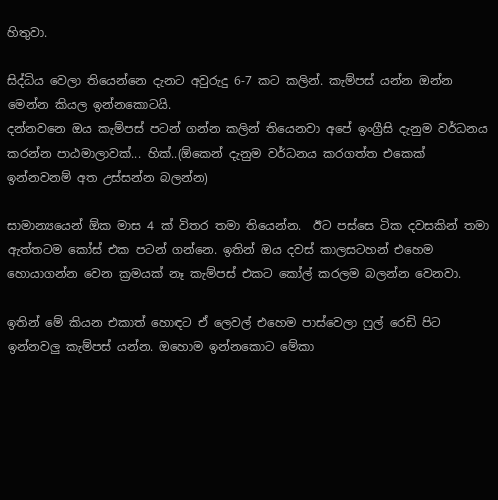හිතුවා.

සිද්ධිය වෙලා තියෙන්නෙ දැනට අවුරුදු 6-7 කට කලින්. කැම්පස් යන්න ඔන්න මෙන්න කියල ඉන්නකොටයි.
දන්නවනෙ ඔය කැම්පස් පටන් ගන්න කලින් තියෙනවා අපේ ඉංග්‍රීසි දැනුම වර්ධනය කරන්න පාඨමාලාවක්... හික්..(ඕකෙන් දැනුම වර්ධනය කරගත්ත එකෙක් ඉන්නවනම් අත උස්සන්න බලන්න)

සාමාන්‍යයෙන් ඕක මාස 4 ක් විතර තමා තියෙන්න.  ඊට පස්සෙ ටික දවසකින් තමා ඇත්තටම කෝස් එක පටන් ගන්නෙ. ඉතින් ඔය ද‍වස් කාලසටහන් එහෙම හොයාගන්න වෙන ක්‍රමයක් නෑ කැම්පස් එකට කෝල් කරලම බලන්න වෙනවා.

ඉතින් මේ කියන එකාත් හොඳට ඒ ලෙවල් එහෙම පාස්වෙලා ෆුල් රෙඩි පිට ඉන්නවලු කැම්පස් යන්න. ඔහොම ඉන්නකොට මේකා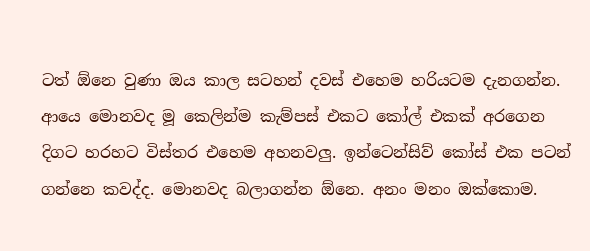ටත් ඕනෙ වුණා ඔය කාල සටහන් දවස් එහෙම හරියටම දැනගන්න.
ආයෙ මොනවද මූ කෙලින්ම කැම්පස් එකට කෝල් එකක් අරගෙන දිගට හරහට විස්තර එහෙම අහනවලු. ඉන්ටෙන්සිව් කෝස් එක පටන් ගන්නෙ කවද්ද. මොනවද බලාගන්න ඕනෙ. අනං මනං ඔක්කොම.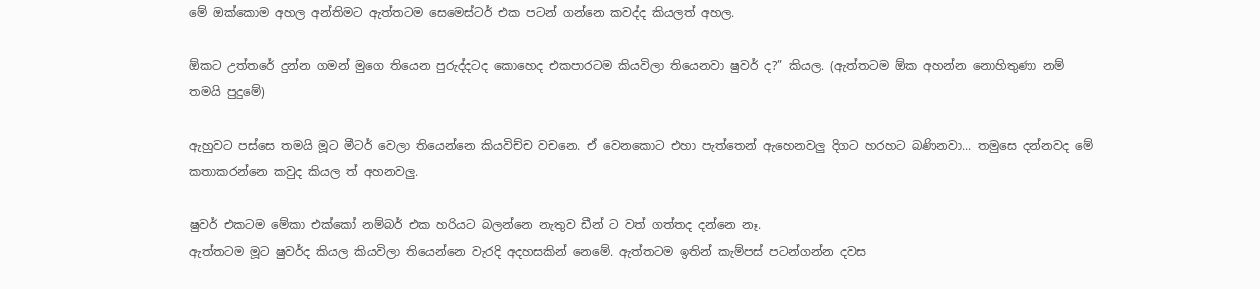මේ ඔක්කොම අහල අන්තිමට ඇත්තටම සෙමෙස්ටර් එක පටන් ගන්නෙ කවද්ද කියලත් අහල.

ඕකට උත්තරේ දුන්න ගමන් මුගෙ තියෙන පුරුද්දටද කොහෙද එකපාරටම කියවිලා තියෙනවා ෂුවර් ද?” කියල. (ඇත්තටම ඕක අහන්න නොහිතුණා නම් තමයි පුදුමේ)

ඇහුවට පස්සෙ තමයි මූට මීටර් වෙලා තියෙන්නෙ කියවිච්ච වචනෙ. ඒ වෙනකොට එහා පැත්තෙන් ඇහෙනවලු දිගට හරහට බණිනවා... තමුසෙ දන්නවද මේ කතාකරන්නෙ කවුද කියල ත් අහනවලු.

ෂුවර් එකටම මේකා එක්කෝ නම්බර් එක හරියට බලන්නෙ නැතුව ඩීන් ට වත් ගත්තද දන්නෙ නෑ.
ඇත්තටම මූට ෂුවර්ද කියල කියවිලා තියෙන්නෙ වැරදි අදහසකින් නෙමේ. ඇත්තටම ඉතින් කැම්පස් පටන්ගන්න දවස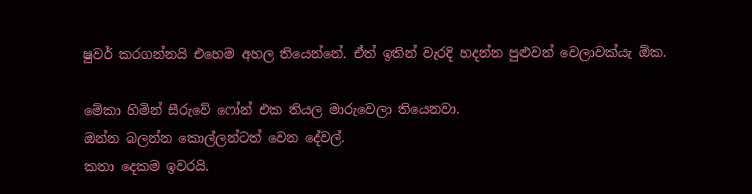ෂුවර් කරගන්නයි එහෙම අහල තියෙන්නේ. ඒත් ඉතින් වැරදි හදන්න පුළුවන් වෙලාවක්යැ ඕක.

මේකා හිමින් සීරුවේ ෆෝන් එක තියල මාරුවෙලා තියෙනවා.
ඔන්න බලන්න කොල්ලන්ටත් වෙන දේවල්.
කතා දෙකම ඉවරයි.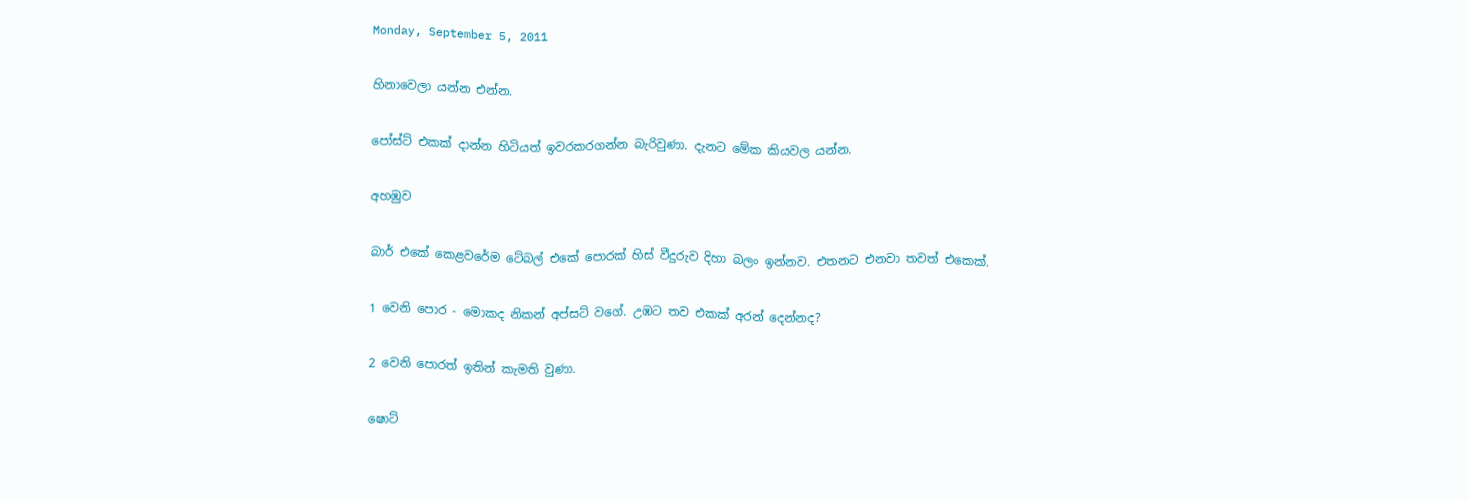Monday, September 5, 2011

හිනාවෙලා යන්න එන්න.

පෝස්ට් එකක් දාන්න හිටියත් ඉවරකරගන්න බැරිවුණා. දැනට මේක කියවල යන්න.

අහඹුව

බාර් එකේ කෙළවරේම ටේබල් එකේ පොරක් හිස් වීදුරුව දිහා බලං ඉන්නව. එතනට එනවා තවත් එකෙක්.

1 වෙනි පොර - මොකද නිකන් අප්සට් වගේ. උඹට තව එකක් අරන් දෙන්නද?

2 වෙනි පොරත් ඉතින් කැමති වුණා.

ෂොට්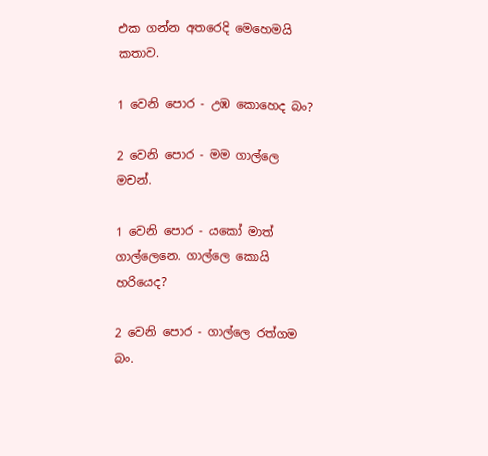එක ගන්න අතරෙදි මෙහෙමයි කතාව.

1 වෙනි පොර - උඹ කොහෙද බං?

2 වෙනි පොර - මම ගාල්ලෙ මචන්.

1 වෙනි පොර - යකෝ මාත් ගාල්ලෙනෙ. ගාල්ලෙ කොයි හරියෙද?

2 වෙනි පොර - ගාල්ලෙ රත්ගම බං.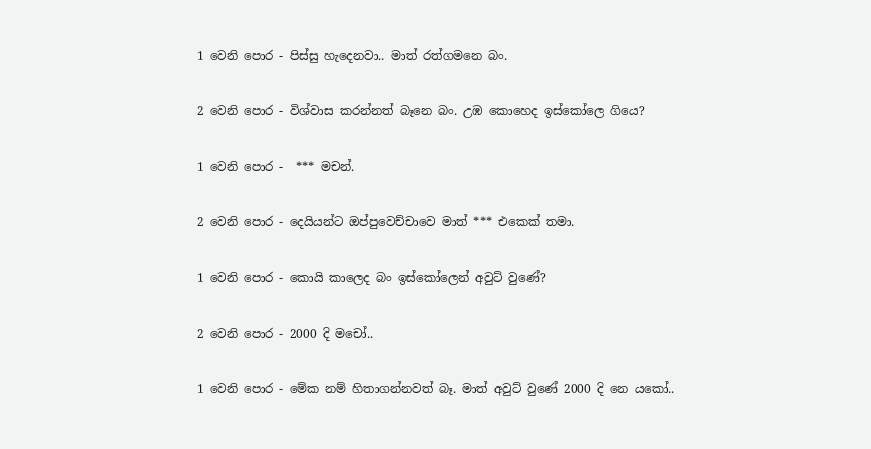1 වෙනි පොර - පිස්සු හැදෙනවා.. මාත් රත්ගමනෙ බං.

2 වෙනි පොර - විශ්වාස කරන්නත් බෑනෙ බං. උඹ කොහෙද ඉස්කෝලෙ ගියෙ?

1 වෙනි පොර -  *** මචන්.

2 වෙනි පොර - දෙයියන්ට ඔප්පුවෙච්චාවෙ මාත් *** එකෙක් තමා.

1 වෙනි පොර - කොයි කාලෙද බං ඉස්කෝලෙන් අවුට් වුණේ?

2 වෙනි පොර - 2000 දි මචෝ..

1 වෙනි පොර - මේක නම් හිතාගන්නවත් බෑ. මාත් අවුට් වුණේ 2000 දි නෙ යකෝ..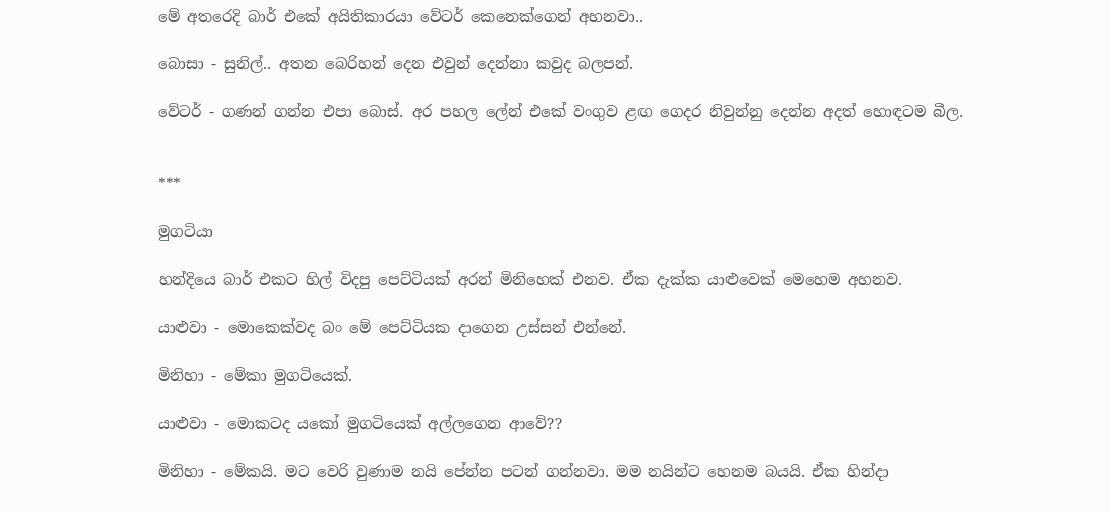මේ අතරෙදි බාර් එකේ අයිතිකාරයා වේටර් කෙනෙක්ගෙන් අහනවා..

බොසා - සුනිල්.. අතන බෙරිහන් දෙන එවුන් දෙන්නා කවුද බලපන්.

වේටර් - ගණන් ගන්න එපා බොස්. අර පහල ලේන් එකේ වංගුව ළඟ ගෙදර නිවුන්නු දෙන්න අදත් හොඳටම බීල.


***

මුගටියා

හන්දියෙ බාර් එකට හිල් විදපු පෙට්ටියක් අරන් මිනිහෙක් එනව. ඒක දැක්ක යාළුවෙක් මෙහෙම අහනව.

යාළුවා - මොකෙක්වද බං මේ පෙට්ටියක දාගෙන උස්සන් එන්නේ.

මිනිහා - මේකා මුගටියෙක්.

යාළුවා - මොකටද යකෝ මුගටියෙක් අල්ලගෙන ආවේ??

මිනිහා - මේකයි. මට වෙරි වුණාම නයි පේන්න පටන් ගන්නවා. මම නයින්ට හෙනම බයයි. ඒක හින්දා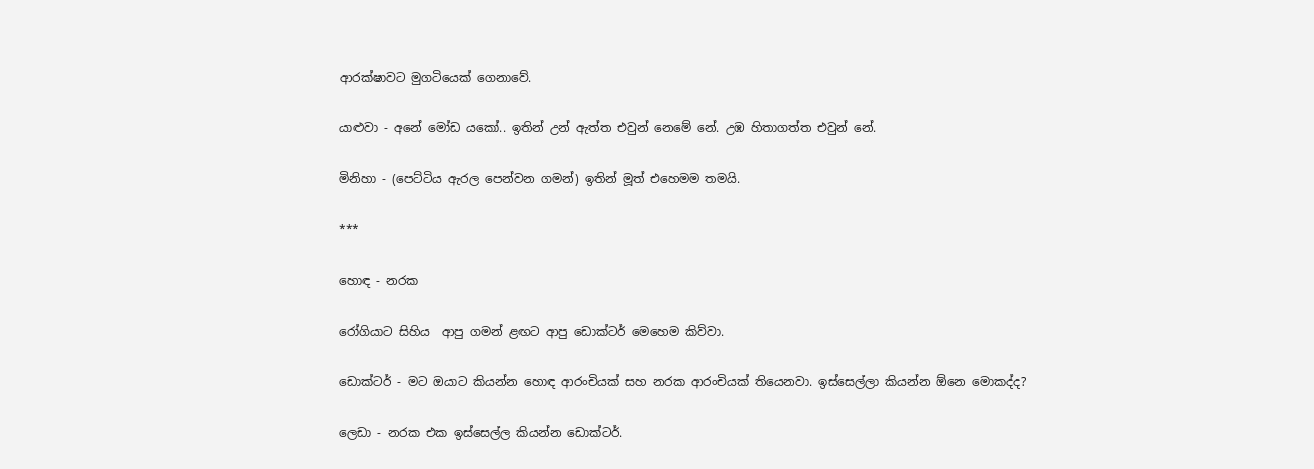ආරක්ෂාවට මුගටියෙක් ගෙනාවේ.

යාළුවා - අනේ මෝඩ යකෝ.. ඉතින් උන් ඇත්ත එවුන් නෙමේ නේ. උඹ හිතාගත්ත එවුන් නේ.

මිනිහා - (පෙට්ටිය ඇරල පෙන්වන ගමන්) ඉතින් මූත් එහෙමම තමයි.

***

හොඳ - නරක

රෝගියාට සිහිය  ආපු ගමන් ළඟට ආපු ඩොක්ටර් මෙහෙම කිව්වා.

ඩොක්ටර් - මට ඔයාට කියන්න හොඳ ආරංචියක් සහ නරක ආරංචියක් තියෙනවා. ඉස්සෙල්ලා කියන්න ඕනෙ මොකද්ද?

ලෙඩා - නරක එක ඉස්සෙල්ල කියන්න ඩොක්ටර්.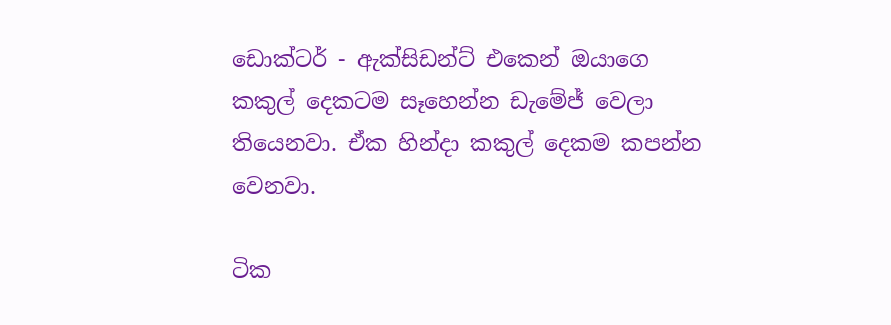ඩොක්ටර් - ඇක්සිඩන්ට් එකෙන් ඔයාගෙ කකුල් දෙකටම සෑහෙන්න ඩැමේජ් වෙලා තියෙනවා. ඒක හින්දා කකුල් දෙකම කපන්න වෙනවා.

ටික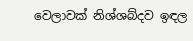වෙලාවක් නිශ්ශබ්දව ඉඳල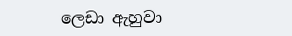ලෙඩා ඇහුවා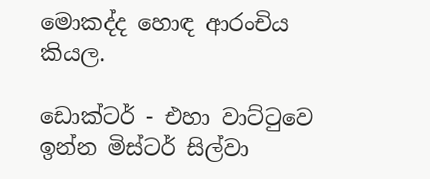මොකද්ද හොඳ ආරංචිය කියල.

ඩොක්ටර් - එහා වාට්ටුවෙ ඉන්න මිස්ටර් සිල්වා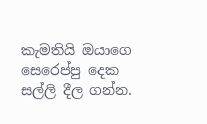කැමතියි ඔයාගෙ සෙරෙප්පු දෙක සල්ලි දීල ගන්න.